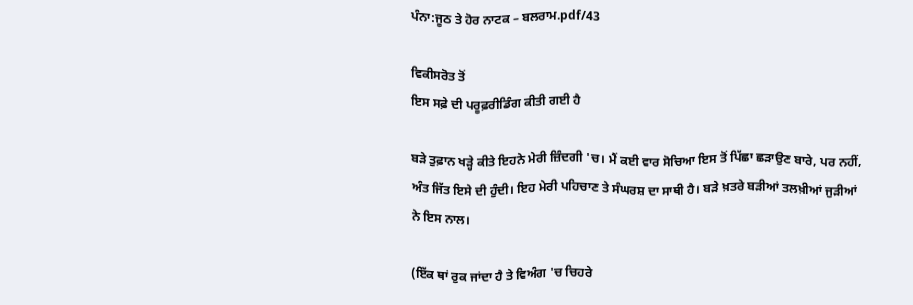ਪੰਨਾ:ਜੂਠ ਤੇ ਹੋਰ ਨਾਟਕ – ਬਲਰਾਮ.pdf/43

ਵਿਕੀਸਰੋਤ ਤੋਂ
ਇਸ ਸਫ਼ੇ ਦੀ ਪਰੂਫ਼ਰੀਡਿੰਗ ਕੀਤੀ ਗਈ ਹੈ

ਬੜੇ ਤੁਫ਼ਾਨ ਖੜ੍ਹੇ ਕੀਤੇ ਇਹਨੇ ਮੇਰੀ ਜ਼ਿੰਦਗੀ 'ਚ। ਮੈਂ ਕਈ ਵਾਰ ਸੋਚਿਆ ਇਸ ਤੋਂ ਪਿੱਛਾ ਛੜਾਉਣ ਬਾਰੇ, ਪਰ ਨਹੀਂ, ਅੰਤ ਜਿੱਤ ਇਸੇ ਦੀ ਹੁੰਦੀ। ਇਹ ਮੇਰੀ ਪਹਿਚਾਣ ਤੇ ਸੰਘਰਸ਼ ਦਾ ਸਾਥੀ ਹੈ। ਬੜੇ ਖ਼ਤਰੇ ਬੜੀਆਂ ਤਲਖ਼ੀਆਂ ਜੁੜੀਆਂ ਨੇ ਇਸ ਨਾਲ।

(ਇੱਕ ਥਾਂ ਰੁਕ ਜਾਂਦਾ ਹੈ ਤੇ ਵਿਅੰਗ 'ਚ ਚਿਹਰੇ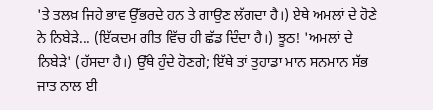'ਤੇ ਤਲਖ਼ ਜਿਹੇ ਭਾਵ ਉੱਭਰਦੇ ਹਨ ਤੇ ਗਾਉਣ ਲੱਗਦਾ ਹੈ।) ਏਥੇ ਅਮਲਾਂ ਦੇ ਹੋਣੇ ਨੇ ਨਿਬੇੜੇ... (ਇੱਕਦਮ ਗੀਤ ਵਿੱਚ ਹੀ ਛੱਡ ਦਿੰਦਾ ਹੈ।) ਝੂਠ! 'ਅਮਲਾਂ ਦੇ ਨਿਬੇੜੇ' (ਹੱਸਦਾ ਹੈ।) ਉੱਥੇ ਹੁੰਦੇ ਹੋਣਗੇ; ਇੱਥੇ ਤਾਂ ਤੁਹਾਡਾ ਮਾਨ ਸਨਮਾਨ ਸੱਭ ਜਾਤ ਨਾਲ ਈ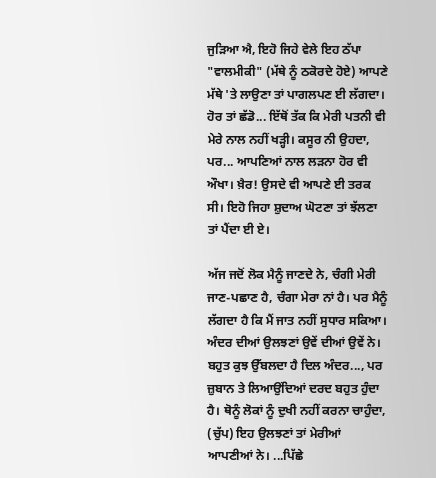ਜੁੜਿਆ ਐ, ਇਹੋ ਜਿਹੇ ਵੇਲੇ ਇਹ ਠੱਪਾ "ਵਾਲਮੀਕੀ" (ਮੱਥੇ ਨੂੰ ਠਕੋਰਦੇ ਹੋਏ) ਆਪਣੇ ਮੱਥੇ 'ਤੇ ਲਾਉਣਾ ਤਾਂ ਪਾਗਲਪਣ ਈ ਲੱਗਦਾ। ਹੋਰ ਤਾਂ ਛੱਡੋ... ਇੱਥੋਂ ਤੱਕ ਕਿ ਮੇਰੀ ਪਤਨੀ ਵੀ ਮੇਰੇ ਨਾਲ ਨਹੀਂ ਖੜ੍ਹੀ। ਕਸੂਰ ਨੀ ਉਹਦਾ, ਪਰ... ਆਪਣਿਆਂ ਨਾਲ ਲੜਨਾ ਹੋਰ ਵੀ ਔਖਾ। ਖ਼ੈਰ! ਉਸਦੇ ਵੀ ਆਪਣੇ ਈ ਤਰਕ ਸੀ। ਇਹੋ ਜਿਹਾ ਸ਼ੁਦਾਅ ਘੋਟਣਾ ਤਾਂ ਝੱਲਣਾ ਤਾਂ ਪੈਂਦਾ ਈ ਏ।

ਅੱਜ ਜਦੋਂ ਲੋਕ ਮੈਨੂੰ ਜਾਣਦੇ ਨੇ, ਚੰਗੀ ਮੇਰੀ ਜਾਣ-ਪਛਾਣ ਹੈ, ਚੰਗਾ ਮੇਰਾ ਨਾਂ ਹੈ। ਪਰ ਮੈਨੂੰ ਲੱਗਦਾ ਹੈ ਕਿ ਮੈਂ ਜਾਤ ਨਹੀਂ ਸੁਧਾਰ ਸਕਿਆ। ਅੰਦਰ ਦੀਆਂ ਉਲਝਣਾਂ ਉਵੇਂ ਦੀਆਂ ਉਵੇਂ ਨੇ। ਬਹੁਤ ਕੁਝ ਉੱਬਲਦਾ ਹੈ ਦਿਲ ਅੰਦਰ..., ਪਰ ਜ਼ੁਬਾਨ ਤੇ ਲਿਆਉਂਦਿਆਂ ਦਰਦ ਬਹੁਤ ਹੁੰਦਾ ਹੈ। ਥੋਨੂੰ ਲੋਕਾਂ ਨੂੰ ਦੁਖੀ ਨਹੀਂ ਕਰਨਾ ਚਾਹੁੰਦਾ, (ਚੁੱਪ) ਇਹ ਉਲਝਣਾਂ ਤਾਂ ਮੇਰੀਆਂ ਆਪਣੀਆਂ ਨੇ। ...ਪਿੱਛੇ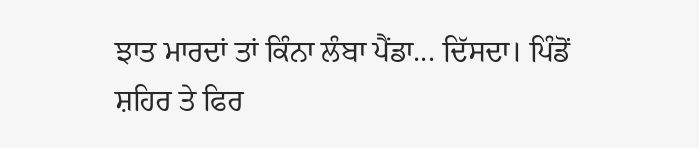ਝਾਤ ਮਾਰਦਾਂ ਤਾਂ ਕਿੰਨਾ ਲੰਬਾ ਪੈਂਡਾ... ਦਿੱਸਦਾ। ਪਿੰਡੋਂ ਸ਼ਹਿਰ ਤੇ ਫਿਰ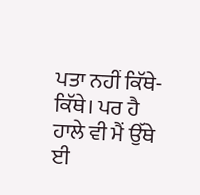ਪਤਾ ਨਹੀਂ ਕਿੱਥੇ-ਕਿੱਥੇ। ਪਰ ਹੈ ਹਾਲੇ ਵੀ ਮੈਂ ਉੱਥੇ ਈ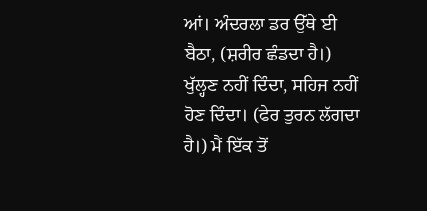ਆਂ। ਅੰਦਰਲਾ ਡਰ ਉੱਥੇ ਈ ਬੈਠਾ, (ਸ਼ਰੀਰ ਛੰਡਦਾ ਹੈ।) ਖੁੱਲ੍ਹਣ ਨਹੀਂ ਦਿੰਦਾ, ਸਹਿਜ ਨਹੀਂ ਹੋਣ ਦਿੰਦਾ। (ਫੇਰ ਤੁਰਨ ਲੱਗਦਾ ਹੈ।) ਮੈਂ ਇੱਕ ਤੋਂ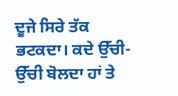ਦੂਜੇ ਸਿਰੇ ਤੱਕ ਭਟਕਦਾ। ਕਦੇ ਉੱਚੀ-ਉੱਚੀ ਬੋਲਦਾ ਹਾਂ ਤੇ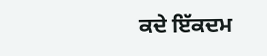ਕਦੇ ਇੱਕਦਮ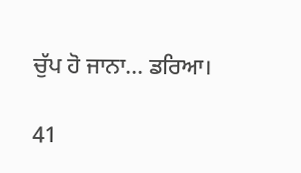ਚੁੱਪ ਹੋ ਜਾਨਾ... ਡਰਿਆ।

41